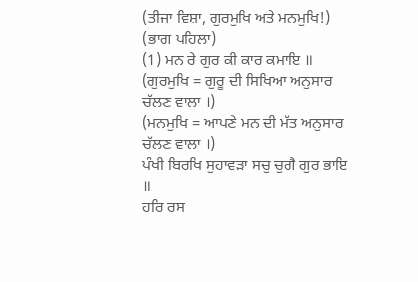(ਤੀਜਾ ਵਿਸ਼ਾ, ਗੁਰਮੁਖਿ ਅਤੇ ਮਨਮੁਖਿ!)
(ਭਾਗ ਪਹਿਲਾ)
(1) ਮਨ ਰੇ ਗੁਰ ਕੀ ਕਾਰ ਕਮਾਇ ॥
(ਗੁਰਮੁਖਿ = ਗੁਰੂ ਦੀ ਸਿਖਿਆ ਅਨੁਸਾਰ ਚੱਲਣ ਵਾਲਾ ।)
(ਮਨਮੁਖਿ = ਆਪਣੇ ਮਨ ਦੀ ਮੱਤ ਅਨੁਸਾਰ ਚੱਲਣ ਵਾਲਾ ।)
ਪੰਖੀ ਬਿਰਖਿ ਸੁਹਾਵੜਾ ਸਚੁ ਚੁਗੈ ਗੁਰ ਭਾਇ ॥
ਹਰਿ ਰਸ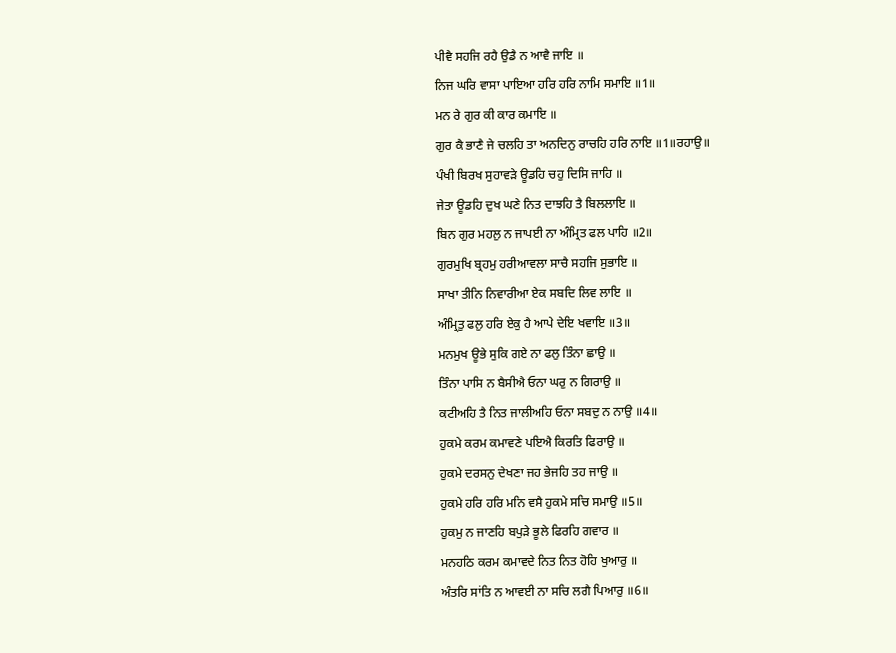ਪੀਵੈ ਸਹਜਿ ਰਹੈ ਉਡੈ ਨ ਆਵੈ ਜਾਇ ॥
ਨਿਜ ਘਰਿ ਵਾਸਾ ਪਾਇਆ ਹਰਿ ਹਰਿ ਨਾਮਿ ਸਮਾਇ ॥1॥
ਮਨ ਰੇ ਗੁਰ ਕੀ ਕਾਰ ਕਮਾਇ ॥
ਗੁਰ ਕੈ ਭਾਣੈ ਜੇ ਚਲਹਿ ਤਾ ਅਨਦਿਨੁ ਰਾਚਹਿ ਹਰਿ ਨਾਇ ॥1॥ਰਹਾਉ॥
ਪੰਖੀ ਬਿਰਖ ਸੁਹਾਵੜੇ ਊਡਹਿ ਚਹੁ ਦਿਸਿ ਜਾਹਿ ॥
ਜੇਤਾ ਊਡਹਿ ਦੁਖ ਘਣੇ ਨਿਤ ਦਾਝਹਿ ਤੈ ਬਿਲਲਾਇ ॥
ਬਿਨ ਗੁਰ ਮਹਲੁ ਨ ਜਾਪਈ ਨਾ ਅੰਮ੍ਰਿਤ ਫਲ ਪਾਹਿ ॥2॥
ਗੁਰਮੁਖਿ ਬ੍ਰਹਮੁ ਹਰੀਆਵਲਾ ਸਾਚੈ ਸਹਜਿ ਸੁਭਾਇ ॥
ਸਾਖਾ ਤੀਨਿ ਨਿਵਾਰੀਆ ਏਕ ਸਬਦਿ ਲਿਵ ਲਾਇ ॥
ਅੰਮ੍ਰਿਤੁ ਫਲੁ ਹਰਿ ਏਕੁ ਹੈ ਆਪੇ ਦੇਇ ਖਵਾਇ ॥3॥
ਮਨਮੁਖ ਊਭੇ ਸੁਕਿ ਗਏ ਨਾ ਫਲੁ ਤਿੰਨਾ ਛਾਉ ॥
ਤਿੰਨਾ ਪਾਸਿ ਨ ਬੈਸੀਐ ਓਨਾ ਘਰੁ ਨ ਗਿਰਾਉ ॥
ਕਟੀਅਹਿ ਤੈ ਨਿਤ ਜਾਲੀਅਹਿ ਓਨਾ ਸਬਦੁ ਨ ਨਾਉ ॥4॥
ਹੁਕਮੇ ਕਰਮ ਕਮਾਵਣੇ ਪਇਐ ਕਿਰਤਿ ਫਿਰਾਉ ॥
ਹੁਕਮੇ ਦਰਸਨੁ ਦੇਖਣਾ ਜਹ ਭੇਜਹਿ ਤਹ ਜਾਉ ॥
ਹੁਕਮੇ ਹਰਿ ਹਰਿ ਮਨਿ ਵਸੈ ਹੁਕਮੇ ਸਚਿ ਸਮਾਉ ॥5॥
ਹੁਕਮੁ ਨ ਜਾਣਹਿ ਬਪੁੜੇ ਭੂਲੇ ਫਿਰਹਿ ਗਵਾਰ ॥
ਮਨਹਠਿ ਕਰਮ ਕਮਾਵਦੇ ਨਿਤ ਨਿਤ ਹੋਹਿ ਖੁਆਰੁ ॥
ਅੰਤਰਿ ਸਾਂਤਿ ਨ ਆਵਈ ਨਾ ਸਚਿ ਲਗੈ ਪਿਆਰੁ ॥6॥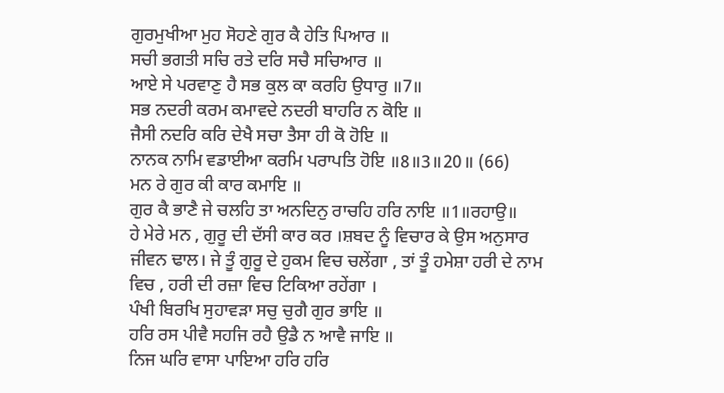ਗੁਰਮੁਖੀਆ ਮੁਹ ਸੋਹਣੇ ਗੁਰ ਕੈ ਹੇਤਿ ਪਿਆਰ ॥
ਸਚੀ ਭਗਤੀ ਸਚਿ ਰਤੇ ਦਰਿ ਸਚੈ ਸਚਿਆਰ ॥
ਆਏ ਸੇ ਪਰਵਾਣੁ ਹੈ ਸਭ ਕੁਲ ਕਾ ਕਰਹਿ ਉਧਾਰੁ ॥7॥
ਸਭ ਨਦਰੀ ਕਰਮ ਕਮਾਵਦੇ ਨਦਰੀ ਬਾਹਰਿ ਨ ਕੋਇ ॥
ਜੈਸੀ ਨਦਰਿ ਕਰਿ ਦੇਖੈ ਸਚਾ ਤੈਸਾ ਹੀ ਕੋ ਹੋਇ ॥
ਨਾਨਕ ਨਾਮਿ ਵਡਾਈਆ ਕਰਮਿ ਪਰਾਪਤਿ ਹੋਇ ॥8॥3॥20॥ (66)
ਮਨ ਰੇ ਗੁਰ ਕੀ ਕਾਰ ਕਮਾਇ ॥
ਗੁਰ ਕੈ ਭਾਣੈ ਜੇ ਚਲਹਿ ਤਾ ਅਨਦਿਨੁ ਰਾਚਹਿ ਹਰਿ ਨਾਇ ॥1॥ਰਹਾਉ॥
ਹੇ ਮੇਰੇ ਮਨ , ਗੁਰੂ ਦੀ ਦੱਸੀ ਕਾਰ ਕਰ ।ਸ਼ਬਦ ਨੂੰ ਵਿਚਾਰ ਕੇ ਉਸ ਅਨੁਸਾਰ ਜੀਵਨ ਢਾਲ। ਜੇ ਤੂੰ ਗੁਰੂ ਦੇ ਹੁਕਮ ਵਿਚ ਚਲੇਂਗਾ , ਤਾਂ ਤੂੰ ਹਮੇਸ਼ਾ ਹਰੀ ਦੇ ਨਾਮ ਵਿਚ , ਹਰੀ ਦੀ ਰਜ਼ਾ ਵਿਚ ਟਿਕਿਆ ਰਹੇਂਗਾ ।
ਪੰਖੀ ਬਿਰਖਿ ਸੁਹਾਵੜਾ ਸਚੁ ਚੁਗੈ ਗੁਰ ਭਾਇ ॥
ਹਰਿ ਰਸ ਪੀਵੈ ਸਹਜਿ ਰਹੈ ਉਡੈ ਨ ਆਵੈ ਜਾਇ ॥
ਨਿਜ ਘਰਿ ਵਾਸਾ ਪਾਇਆ ਹਰਿ ਹਰਿ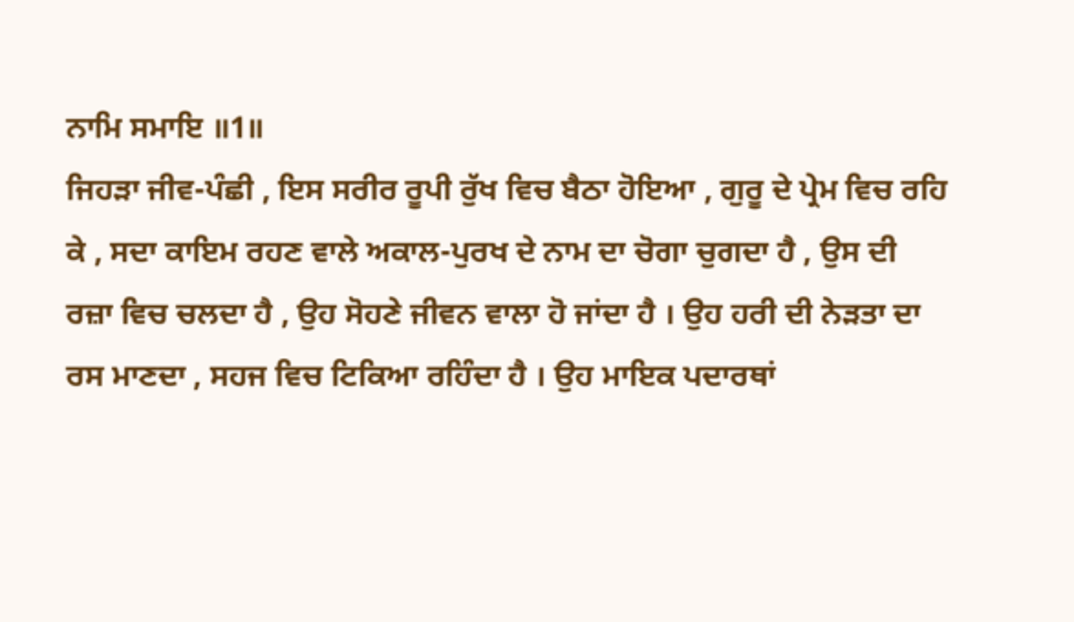ਨਾਮਿ ਸਮਾਇ ॥1॥
ਜਿਹੜਾ ਜੀਵ-ਪੰਛੀ , ਇਸ ਸਰੀਰ ਰੂਪੀ ਰੁੱਖ ਵਿਚ ਬੈਠਾ ਹੋਇਆ , ਗੁਰੂ ਦੇ ਪ੍ਰੇਮ ਵਿਚ ਰਹਿ ਕੇ , ਸਦਾ ਕਾਇਮ ਰਹਣ ਵਾਲੇ ਅਕਾਲ-ਪੁਰਖ ਦੇ ਨਾਮ ਦਾ ਚੋਗਾ ਚੁਗਦਾ ਹੈ , ਉਸ ਦੀ ਰਜ਼ਾ ਵਿਚ ਚਲਦਾ ਹੈ , ਉਹ ਸੋਹਣੇ ਜੀਵਨ ਵਾਲਾ ਹੋ ਜਾਂਦਾ ਹੈ । ਉਹ ਹਰੀ ਦੀ ਨੇੜਤਾ ਦਾ ਰਸ ਮਾਣਦਾ , ਸਹਜ ਵਿਚ ਟਿਕਿਆ ਰਹਿੰਦਾ ਹੈ । ਉਹ ਮਾਇਕ ਪਦਾਰਥਾਂ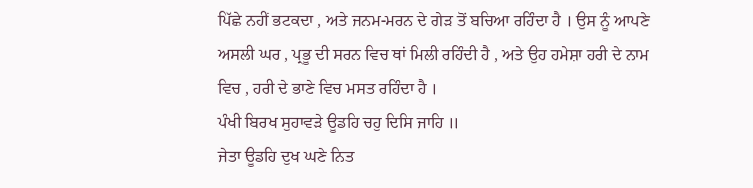ਪਿੱਛੇ ਨਹੀਂ ਭਟਕਦਾ , ਅਤੇ ਜਨਮ-ਮਰਨ ਦੇ ਗੇੜ ਤੋਂ ਬਚਿਆ ਰਹਿੰਦਾ ਹੈ । ਉਸ ਨੂੰ ਆਪਣੇ ਅਸਲੀ ਘਰ , ਪ੍ਰਭੂ ਦੀ ਸਰਨ ਵਿਚ ਥਾਂ ਮਿਲੀ ਰਹਿੰਦੀ ਹੈ , ਅਤੇ ਉਹ ਹਮੇਸ਼ਾ ਹਰੀ ਦੇ ਨਾਮ ਵਿਚ , ਹਰੀ ਦੇ ਭਾਣੇ ਵਿਚ ਮਸਤ ਰਹਿੰਦਾ ਹੈ ।
ਪੰਖੀ ਬਿਰਖ ਸੁਹਾਵੜੇ ਊਡਹਿ ਚਹੁ ਦਿਸਿ ਜਾਹਿ ॥
ਜੇਤਾ ਊਡਹਿ ਦੁਖ ਘਣੇ ਨਿਤ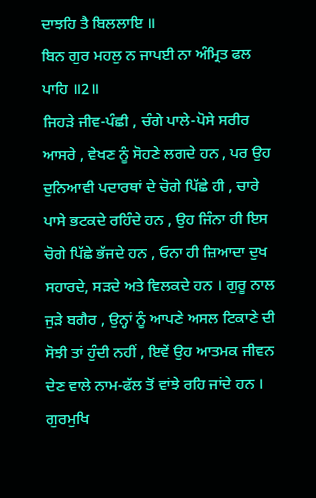ਦਾਝਹਿ ਤੈ ਬਿਲਲਾਇ ॥
ਬਿਨ ਗੁਰ ਮਹਲੁ ਨ ਜਾਪਈ ਨਾ ਅੰਮ੍ਰਿਤ ਫਲ ਪਾਹਿ ॥2॥
ਜਿਹੜੇ ਜੀਵ-ਪੰਛੀ , ਚੰਗੇ ਪਾਲੇ-ਪੋਸੇ ਸਰੀਰ ਆਸਰੇ , ਵੇਖਣ ਨੂੰ ਸੋਹਣੇ ਲਗਦੇ ਹਨ , ਪਰ ਉਹ ਦੁਨਿਆਵੀ ਪਦਾਰਥਾਂ ਦੇ ਚੋਗੇ ਪਿੱਛੇ ਹੀ , ਚਾਰੇ ਪਾਸੇ ਭਟਕਦੇ ਰਹਿੰਦੇ ਹਨ , ਉਹ ਜਿੰਨਾ ਹੀ ਇਸ ਚੋਗੇ ਪਿੱਛੇ ਭੱਜਦੇ ਹਨ , ਓਨਾ ਹੀ ਜ਼ਿਆਦਾ ਦੁਖ ਸਹਾਰਦੇ, ਸੜਦੇ ਅਤੇ ਵਿਲਕਦੇ ਹਨ । ਗੁਰੂ ਨਾਲ ਜੁੜੇ ਬਗੈਰ , ਉਨ੍ਹਾਂ ਨੂੰ ਆਪਣੇ ਅਸਲ ਟਿਕਾਣੇ ਦੀ ਸੋਝੀ ਤਾਂ ਹੁੰਦੀ ਨਹੀਂ , ਇਵੇਂ ਉਹ ਆਤਮਕ ਜੀਵਨ ਦੇਣ ਵਾਲੇ ਨਾਮ-ਫੱਲ ਤੋਂ ਵਾਂਝੇ ਰਹਿ ਜਾਂਦੇ ਹਨ ।
ਗੁਰਮੁਖਿ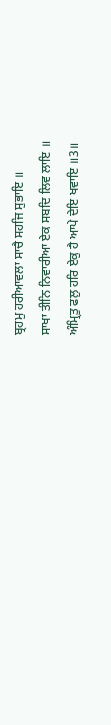ਬ੍ਰਹਮੁ ਹਰੀਆਵਲਾ ਸਾਚੈ ਸਹਜਿ ਸੁਭਾਇ ॥
ਸਾਖਾ ਤੀਨਿ ਨਿਵਾਰੀਆ ਏਕ ਸਬਦਿ ਲਿਵ ਲਾਇ ॥
ਅੰਮ੍ਰਿਤੁ ਫਲੁ ਹਰਿ ਏਕੁ ਹੈ ਆਪੇ ਦੇਇ ਖਵਾਇ ॥3॥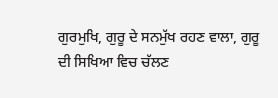ਗੁਰਮੁਖਿ, ਗੁਰੂ ਦੇ ਸਨਮੁੱਖ ਰਹਣ ਵਾਲਾ, ਗੁਰੂ ਦੀ ਸਿਖਿਆ ਵਿਚ ਚੱਲਣ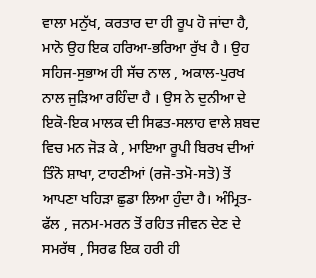ਵਾਲਾ ਮਨੁੱਖ, ਕਰਤਾਰ ਦਾ ਹੀ ਰੂਪ ਹੋ ਜਾਂਦਾ ਹੈ, ਮਾਨੋ ਉਹ ਇਕ ਹਰਿਆ-ਭਰਿਆ ਰੁੱਖ ਹੈ । ਉਹ ਸਹਿਜ-ਸੁਭਾਅ ਹੀ ਸੱਚ ਨਾਲ , ਅਕਾਲ-ਪੁਰਖ ਨਾਲ ਜੁੜਿਆ ਰਹਿੰਦਾ ਹੈ । ਉਸ ਨੇ ਦੁਨੀਆ ਦੇ ਇਕੋ-ਇਕ ਮਾਲਕ ਦੀ ਸਿਫਤ-ਸਲਾਹ ਵਾਲੇ ਸ਼ਬਦ ਵਿਚ ਮਨ ਜੋੜ ਕੇ , ਮਾਇਆ ਰੂਪੀ ਬਿਰਖ ਦੀਆਂ ਤਿੰਨੋ ਸ਼ਾਖਾ, ਟਾਹਣੀਆਂ (ਰਜੋ-ਤਮੋ-ਸਤੋ) ਤੋਂ ਆਪਣਾ ਖਹਿੜਾ ਛੁਡਾ ਲਿਆ ਹੁੰਦਾ ਹੈ। ਅੰਮ੍ਰਿਤ-ਫੱਲ , ਜਨਮ-ਮਰਨ ਤੋਂ ਰਹਿਤ ਜੀਵਨ ਦੇਣ ਦੇ ਸਮਰੱਥ , ਸਿਰਫ ਇਕ ਹਰੀ ਹੀ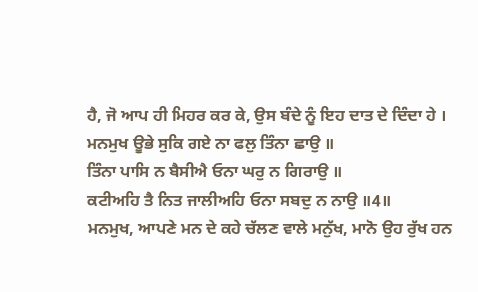ਹੈ, ਜੋ ਆਪ ਹੀ ਮਿਹਰ ਕਰ ਕੇ, ਉਸ ਬੰਦੇ ਨੂੰ ਇਹ ਦਾਤ ਦੇ ਦਿੰਦਾ ਹੇ ।
ਮਨਮੁਖ ਊਭੇ ਸੁਕਿ ਗਏ ਨਾ ਫਲੁ ਤਿੰਨਾ ਛਾਉ ॥
ਤਿੰਨਾ ਪਾਸਿ ਨ ਬੈਸੀਐ ਓਨਾ ਘਰੁ ਨ ਗਿਰਾਉ ॥
ਕਟੀਅਹਿ ਤੈ ਨਿਤ ਜਾਲੀਅਹਿ ਓਨਾ ਸਬਦੁ ਨ ਨਾਉ ॥4॥
ਮਨਮੁਖ, ਆਪਣੇ ਮਨ ਦੇ ਕਹੇ ਚੱਲਣ ਵਾਲੇ ਮਨੁੱਖ, ਮਾਨੋ ਉਹ ਰੁੱਖ ਹਨ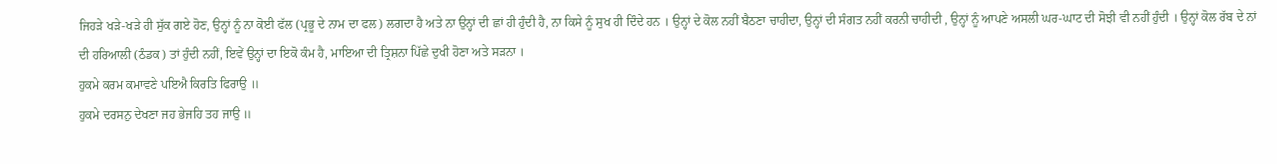ਜਿਹੜੇ ਖੜੇ-ਖੜੇ ਹੀ ਸੁੱਕ ਗਏ ਹੋਣ, ਉਨ੍ਹਾਂ ਨੂੰ ਨਾ ਕੋਈ ਫੱਲ (ਪ੍ਰਭੂ ਦੇ ਨਾਮ ਦਾ ਫਲ) ਲਗਦਾ ਹੈ ਅਤੇ ਨਾ ਉਨ੍ਹਾਂ ਦੀ ਛਾਂ ਹੀ ਹੁੰਦੀ ਹੈ, ਨਾ ਕਿਸੇ ਨੂੰ ਸੁਖ ਹੀ ਦਿੰਦੇ ਹਨ । ਉਨ੍ਹਾਂ ਦੇ ਕੋਲ ਨਹੀਂ ਬੈਠਣਾ ਚਾਹੀਦਾ, ਉਨ੍ਹਾਂ ਦੀ ਸੰਗਤ ਨਹੀਂ ਕਰਨੀ ਚਾਹੀਦੀ , ਉਨ੍ਹਾਂ ਨੂੰ ਆਪਣੇ ਅਸਲੀ ਘਰ-ਘਾਟ ਦੀ ਸੋਝੀ ਵੀ ਨਹੀਂ ਹੁੰਦੀ । ਉਨ੍ਹਾਂ ਕੋਲ ਰੱਬ ਦੇ ਨਾਂ ਦੀ ਹਰਿਆਲੀ (ਠੰਡਕ) ਤਾਂ ਹੁੰਦੀ ਨਹੀਂ, ਇਵੇਂ ਉਨ੍ਹਾਂ ਦਾ ਇਕੋ ਕੰਮ ਹੈ, ਮਾਇਆ ਦੀ ਤ੍ਰਿਸ਼ਨਾ ਪਿੱਛੇ ਦੁਖੀ ਹੋਣਾ ਅਤੇ ਸੜਨਾ ।
ਹੁਕਮੇ ਕਰਮ ਕਮਾਵਣੇ ਪਇਐ ਕਿਰਤਿ ਫਿਰਾਉ ॥
ਹੁਕਮੇ ਦਰਸਨੁ ਦੇਖਣਾ ਜਹ ਭੇਜਹਿ ਤਹ ਜਾਉ ॥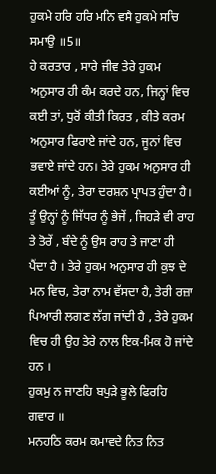ਹੁਕਮੇ ਹਰਿ ਹਰਿ ਮਨਿ ਵਸੈ ਹੁਕਮੇ ਸਚਿ ਸਮਾਉ ॥5॥
ਹੇ ਕਰਤਾਰ , ਸਾਰੇ ਜੀਵ ਤੇਰੇ ਹੁਕਮ ਅਨੁਸਾਰ ਹੀ ਕੰਮ ਕਰਦੇ ਹਨ, ਜਿਨ੍ਹਾਂ ਵਿਚ ਕਈ ਤਾਂ, ਧੁਰੋਂ ਕੀਤੀ ਕਿਰਤ , ਕੀਤੇ ਕਰਮ ਅਨੁਸਾਰ ਫਿਰਾਏ ਜਾਂਦੇ ਹਨ, ਜੂਨਾਂ ਵਿਚ ਭਵਾਏ ਜਾਂਦੇ ਹਨ। ਤੇਰੇ ਹੁਕਮ ਅਨੁਸਾਰ ਹੀ ਕਈਆਂ ਨੂੰ, ਤੇਰਾ ਦਰਸ਼ਨ ਪ੍ਰਾਪਤ ਹੁੰਦਾ ਹੈ। ਤੂੰ ਉਨ੍ਹਾਂ ਨੂੰ ਜਿੱਧਰ ਨੂੰ ਭੇਜੇਂ , ਜਿਹੜੇ ਵੀ ਰਾਹ ਤੇ ਤੋਰੇਂ , ਬੰਦੇ ਨੂੰ ਉਸ ਰਾਹ ਤੇ ਜਾਣਾ ਹੀ ਪੈਂਦਾ ਹੈ । ਤੇਰੇ ਹੁਕਮ ਅਨੁਸਾਰ ਹੀ ਕੁਝ ਦੇ ਮਨ ਵਿਚ, ਤੇਰਾ ਨਾਮ ਵੱਸਦਾ ਹੈ, ਤੇਰੀ ਰਜ਼ਾ ਪਿਆਰੀ ਲਗਣ ਲੱਗ ਜਾਂਦੀ ਹੈ , ਤੇਰੇ ਹੁਕਮ ਵਿਚ ਹੀ ਉਹ ਤੇਰੇ ਨਾਲ ਇਕ-ਮਿਕ ਹੋ ਜਾਂਦੇ ਹਨ ।
ਹੁਕਮੁ ਨ ਜਾਣਹਿ ਬਪੁੜੇ ਭੂਲੇ ਫਿਰਹਿ ਗਵਾਰ ॥
ਮਨਹਠਿ ਕਰਮ ਕਮਾਵਦੇ ਨਿਤ ਨਿਤ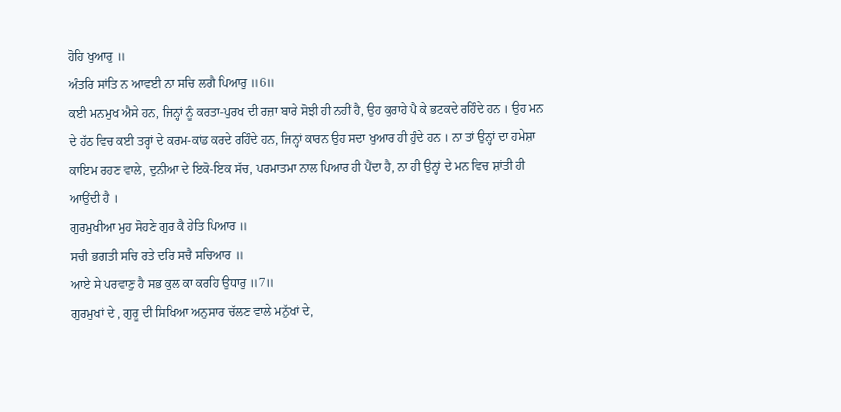ਹੋਹਿ ਖੁਆਰੁ ॥
ਅੰਤਰਿ ਸਾਂਤਿ ਨ ਆਵਈ ਨਾ ਸਚਿ ਲਗੈ ਪਿਆਰੁ ॥6॥
ਕਈ ਮਨਮੁਖ ਐਸੇ ਹਨ, ਜਿਨ੍ਹਾਂ ਨੂੰ ਕਰਤਾ-ਪੁਰਖ ਦੀ ਰਜ਼ਾ ਬਾਰੇ ਸੋਝੀ ਹੀ ਨਹੀਂ ਹੈ, ਉਹ ਕੁਰਾਹੇ ਪੈ ਕੇ ਭਟਕਦੇ ਰਹਿੰਦੇ ਹਨ । ਉਹ ਮਨ ਦੇ ਹੱਠ ਵਿਚ ਕਈ ਤਰ੍ਹਾਂ ਦੇ ਕਰਮ-ਕਾਂਡ ਕਰਦੇ ਰਹਿੰਦੇ ਹਨ, ਜਿਨ੍ਹਾਂ ਕਾਰਨ ਉਹ ਸਦਾ ਖੁਆਰ ਹੀ ਹੁੰਦੇ ਹਨ । ਨਾ ਤਾਂ ਉਨ੍ਹਾਂ ਦਾ ਹਮੇਸ਼ਾ ਕਾਇਮ ਰਹਣ ਵਾਲੇ, ਦੁਨੀਆ ਦੇ ਇਕੋ-ਇਕ ਸੱਚ, ਪਰਮਾਤਮਾ ਨਾਲ ਪਿਆਰ ਹੀ ਪੈਂਦਾ ਹੈ, ਨਾ ਹੀ ਉਨ੍ਹਾਂ ਦੇ ਮਨ ਵਿਚ ਸ਼ਾਂਤੀ ਹੀ ਆਉਂਦੀ ਹੈ ।
ਗੁਰਮੁਖੀਆ ਮੁਹ ਸੋਹਣੇ ਗੁਰ ਕੈ ਹੇਤਿ ਪਿਆਰ ॥
ਸਚੀ ਭਗਤੀ ਸਚਿ ਰਤੇ ਦਰਿ ਸਚੈ ਸਚਿਆਰ ॥
ਆਏ ਸੇ ਪਰਵਾਣੁ ਹੈ ਸਭ ਕੁਲ ਕਾ ਕਰਹਿ ਉਧਾਰੁ ॥7॥
ਗੁਰਮੁਖਾਂ ਦੇ , ਗੁਰੂ ਦੀ ਸਿਖਿਆ ਅਨੁਸਾਰ ਚੱਲਣ ਵਾਲੇ ਮਨੁੱਖਾਂ ਦੇ,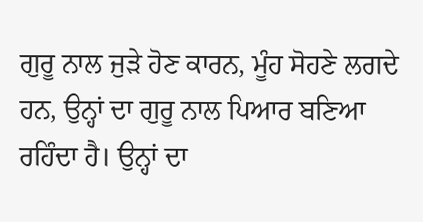ਗੁਰੂ ਨਾਲ ਜੁੜੇ ਹੋਣ ਕਾਰਨ, ਮੂੰਹ ਸੋਹਣੇ ਲਗਦੇ ਹਨ, ਉਨ੍ਹਾਂ ਦਾ ਗੁਰੂ ਨਾਲ ਪਿਆਰ ਬਣਿਆ ਰਹਿੰਦਾ ਹੈ। ਉਨ੍ਹਾਂ ਦਾ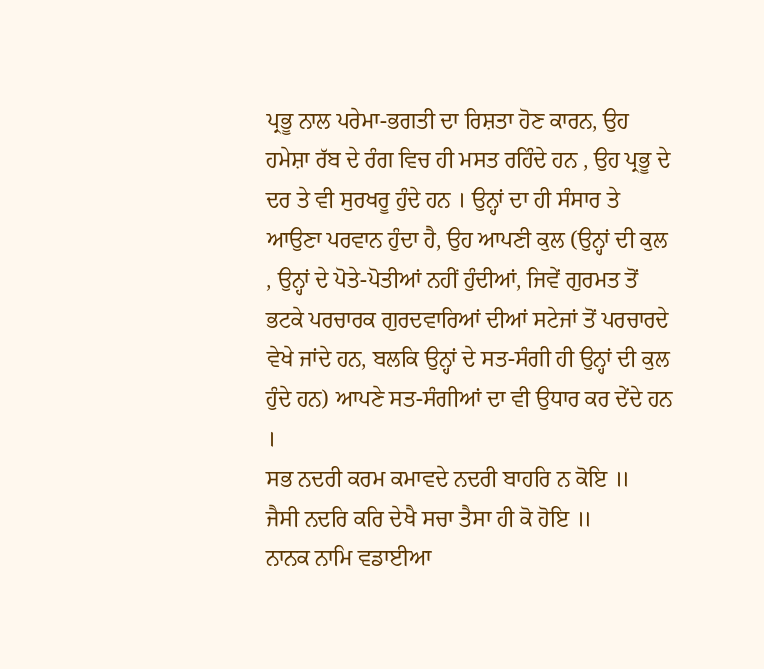ਪ੍ਰਭੂ ਨਾਲ ਪਰੇਮਾ-ਭਗਤੀ ਦਾ ਰਿਸ਼ਤਾ ਹੋਣ ਕਾਰਨ, ਉਹ ਹਮੇਸ਼ਾ ਰੱਬ ਦੇ ਰੰਗ ਵਿਚ ਹੀ ਮਸਤ ਰਹਿੰਦੇ ਹਨ , ਉਹ ਪ੍ਰਭੂ ਦੇ ਦਰ ਤੇ ਵੀ ਸੁਰਖਰੂ ਹੁੰਦੇ ਹਨ । ਉਨ੍ਹਾਂ ਦਾ ਹੀ ਸੰਸਾਰ ਤੇ ਆਉਣਾ ਪਰਵਾਨ ਹੁੰਦਾ ਹੈ, ਉਹ ਆਪਣੀ ਕੁਲ (ਉਨ੍ਹਾਂ ਦੀ ਕੁਲ , ਉਨ੍ਹਾਂ ਦੇ ਪੋਤੇ-ਪੋਤੀਆਂ ਨਹੀਂ ਹੁੰਦੀਆਂ, ਜਿਵੇਂ ਗੁਰਮਤ ਤੋਂ ਭਟਕੇ ਪਰਚਾਰਕ ਗੁਰਦਵਾਰਿਆਂ ਦੀਆਂ ਸਟੇਜਾਂ ਤੋਂ ਪਰਚਾਰਦੇ ਵੇਖੇ ਜਾਂਦੇ ਹਨ, ਬਲਕਿ ਉਨ੍ਹਾਂ ਦੇ ਸਤ-ਸੰਗੀ ਹੀ ਉਨ੍ਹਾਂ ਦੀ ਕੁਲ ਹੁੰਦੇ ਹਨ) ਆਪਣੇ ਸਤ-ਸੰਗੀਆਂ ਦਾ ਵੀ ਉਧਾਰ ਕਰ ਦੇਂਦੇ ਹਨ ।
ਸਭ ਨਦਰੀ ਕਰਮ ਕਮਾਵਦੇ ਨਦਰੀ ਬਾਹਰਿ ਨ ਕੋਇ ॥
ਜੈਸੀ ਨਦਰਿ ਕਰਿ ਦੇਖੈ ਸਚਾ ਤੈਸਾ ਹੀ ਕੋ ਹੋਇ ॥
ਨਾਨਕ ਨਾਮਿ ਵਡਾਈਆ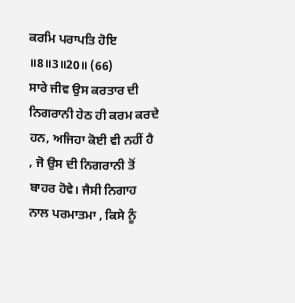ਕਰਮਿ ਪਰਾਪਤਿ ਹੋਇ ॥8॥3॥20॥ (66)
ਸਾਰੇ ਜੀਵ ਉਸ ਕਰਤਾਰ ਦੀ ਨਿਗਰਾਨੀ ਹੇਠ ਹੀ ਕਰਮ ਕਰਦੇ ਹਨ, ਅਜਿਹਾ ਕੋਈ ਵੀ ਨਹੀਂ ਹੈ , ਜੋ ਉਸ ਦੀ ਨਿਗਰਾਨੀ ਤੋਂ ਬਾਹਰ ਹੋਵੇ। ਜੈਸੀ ਨਿਗਾਹ ਨਾਲ ਪਰਮਾਤਮਾ , ਕਿਸੇ ਨੂੰ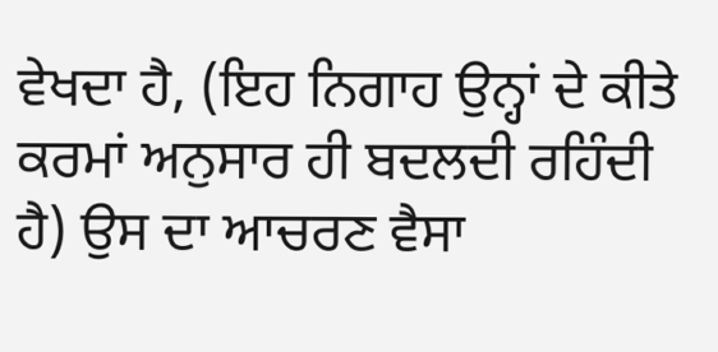ਵੇਖਦਾ ਹੈ, (ਇਹ ਨਿਗਾਹ ਉਨ੍ਹਾਂ ਦੇ ਕੀਤੇ ਕਰਮਾਂ ਅਨੁਸਾਰ ਹੀ ਬਦਲਦੀ ਰਹਿੰਦੀ ਹੈ) ਉਸ ਦਾ ਆਚਰਣ ਵੈਸਾ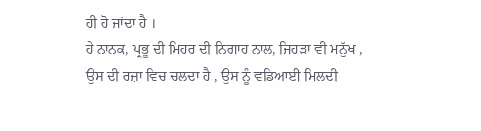ਹੀ ਹੋ ਜਾਂਦਾ ਹੈ ।
ਹੇ ਨਾਨਕ, ਪ੍ਰਭੂ ਦੀ ਮਿਹਰ ਦੀ ਨਿਗਾਹ ਨਾਲ, ਜਿਹੜਾ ਵੀ ਮਨੁੱਖ , ਉਸ ਦੀ ਰਜ਼ਾ ਵਿਚ ਚਲਦਾ ਹੈ , ਉਸ ਨੂੰ ਵਡਿਆਈ ਮਿਲਦੀ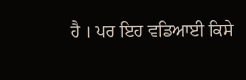ਹੈ । ਪਰ ਇਹ ਵਡਿਆਈ ਕਿਸੇ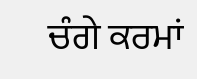ਚੰਗੇ ਕਰਮਾਂ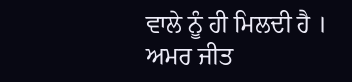ਵਾਲੇ ਨੂੰ ਹੀ ਮਿਲਦੀ ਹੈ ।
ਅਮਰ ਜੀਤ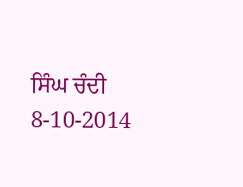ਸਿੰਘ ਚੰਦੀ
8-10-2014